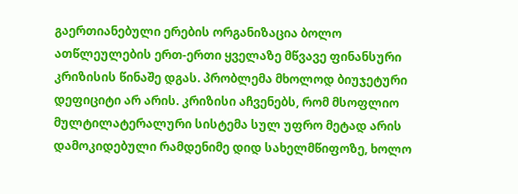გაერთიანებული ერების ორგანიზაცია ბოლო ათწლეულების ერთ-ერთი ყველაზე მწვავე ფინანსური კრიზისის წინაშე დგას. პრობლემა მხოლოდ ბიუჯეტური დეფიციტი არ არის. კრიზისი აჩვენებს, რომ მსოფლიო მულტილატერალური სისტემა სულ უფრო მეტად არის დამოკიდებული რამდენიმე დიდ სახელმწიფოზე, ხოლო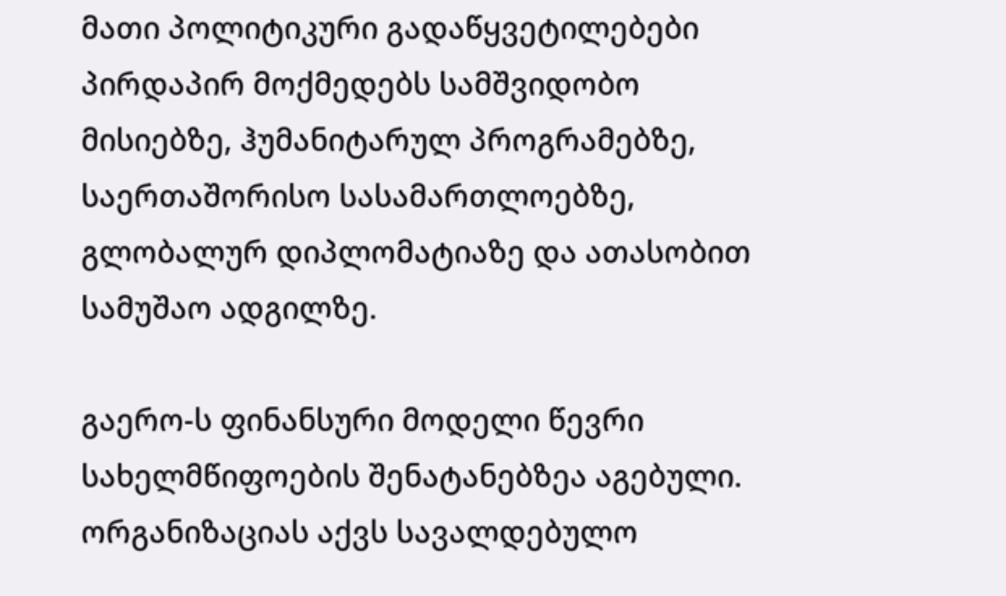მათი პოლიტიკური გადაწყვეტილებები პირდაპირ მოქმედებს სამშვიდობო მისიებზე, ჰუმანიტარულ პროგრამებზე, საერთაშორისო სასამართლოებზე, გლობალურ დიპლომატიაზე და ათასობით სამუშაო ადგილზე.

გაერო-ს ფინანსური მოდელი წევრი სახელმწიფოების შენატანებზეა აგებული. ორგანიზაციას აქვს სავალდებულო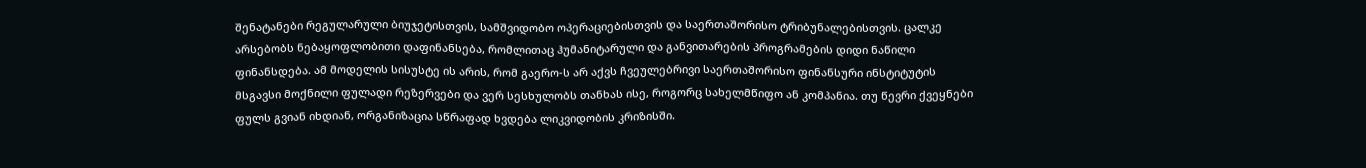შენატანები რეგულარული ბიუჯეტისთვის, სამშვიდობო ოპერაციებისთვის და საერთაშორისო ტრიბუნალებისთვის. ცალკე არსებობს ნებაყოფლობითი დაფინანსება, რომლითაც ჰუმანიტარული და განვითარების პროგრამების დიდი ნაწილი ფინანსდება. ამ მოდელის სისუსტე ის არის, რომ გაერო-ს არ აქვს ჩვეულებრივი საერთაშორისო ფინანსური ინსტიტუტის მსგავსი მოქნილი ფულადი რეზერვები და ვერ სესხულობს თანხას ისე, როგორც სახელმწიფო ან კომპანია. თუ წევრი ქვეყნები ფულს გვიან იხდიან, ორგანიზაცია სწრაფად ხვდება ლიკვიდობის კრიზისში.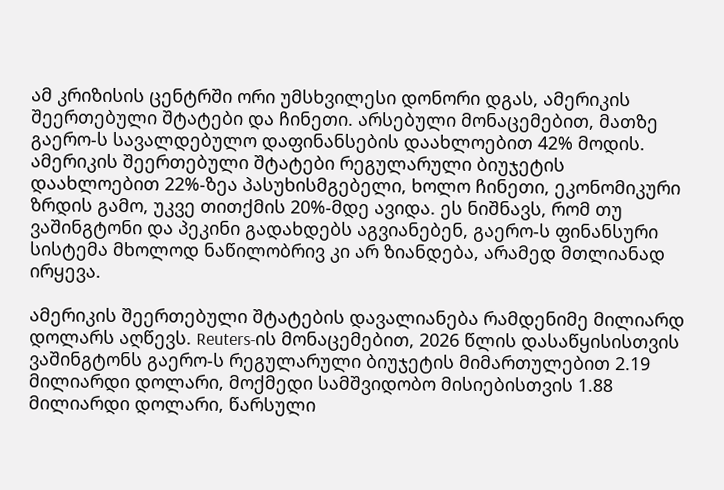ამ კრიზისის ცენტრში ორი უმსხვილესი დონორი დგას, ამერიკის შეერთებული შტატები და ჩინეთი. არსებული მონაცემებით, მათზე გაერო-ს სავალდებულო დაფინანსების დაახლოებით 42% მოდის. ამერიკის შეერთებული შტატები რეგულარული ბიუჯეტის დაახლოებით 22%-ზეა პასუხისმგებელი, ხოლო ჩინეთი, ეკონომიკური ზრდის გამო, უკვე თითქმის 20%-მდე ავიდა. ეს ნიშნავს, რომ თუ ვაშინგტონი და პეკინი გადახდებს აგვიანებენ, გაერო-ს ფინანსური სისტემა მხოლოდ ნაწილობრივ კი არ ზიანდება, არამედ მთლიანად ირყევა.

ამერიკის შეერთებული შტატების დავალიანება რამდენიმე მილიარდ დოლარს აღწევს. Reuters-ის მონაცემებით, 2026 წლის დასაწყისისთვის ვაშინგტონს გაერო-ს რეგულარული ბიუჯეტის მიმართულებით 2.19 მილიარდი დოლარი, მოქმედი სამშვიდობო მისიებისთვის 1.88 მილიარდი დოლარი, წარსული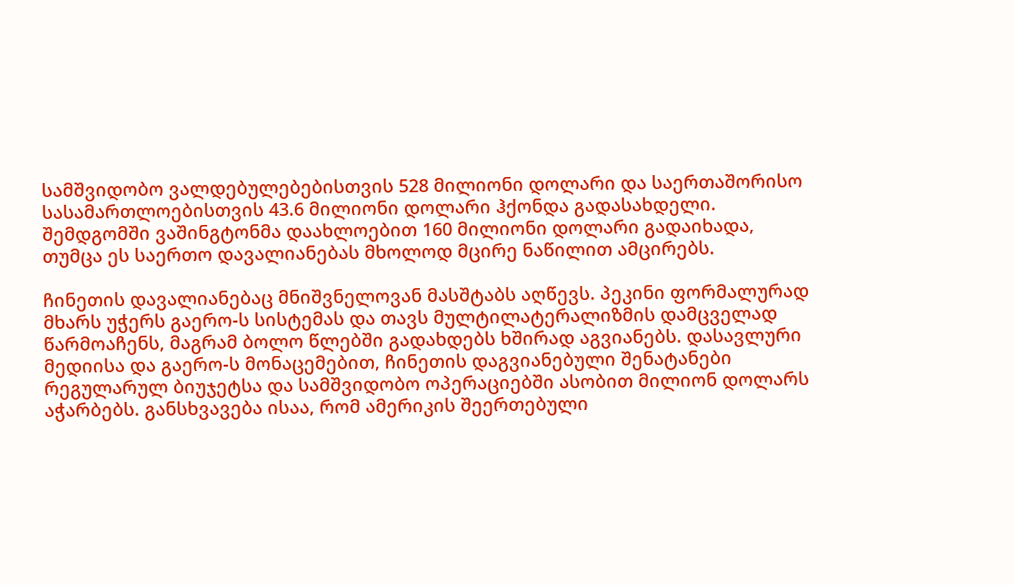სამშვიდობო ვალდებულებებისთვის 528 მილიონი დოლარი და საერთაშორისო სასამართლოებისთვის 43.6 მილიონი დოლარი ჰქონდა გადასახდელი. შემდგომში ვაშინგტონმა დაახლოებით 160 მილიონი დოლარი გადაიხადა, თუმცა ეს საერთო დავალიანებას მხოლოდ მცირე ნაწილით ამცირებს.

ჩინეთის დავალიანებაც მნიშვნელოვან მასშტაბს აღწევს. პეკინი ფორმალურად მხარს უჭერს გაერო-ს სისტემას და თავს მულტილატერალიზმის დამცველად წარმოაჩენს, მაგრამ ბოლო წლებში გადახდებს ხშირად აგვიანებს. დასავლური მედიისა და გაერო-ს მონაცემებით, ჩინეთის დაგვიანებული შენატანები რეგულარულ ბიუჯეტსა და სამშვიდობო ოპერაციებში ასობით მილიონ დოლარს აჭარბებს. განსხვავება ისაა, რომ ამერიკის შეერთებული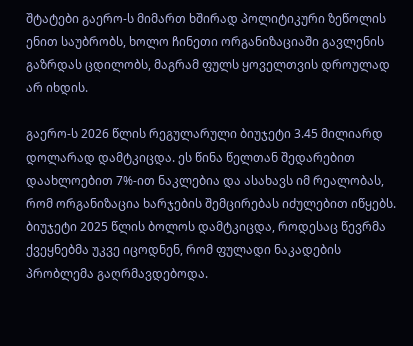შტატები გაერო-ს მიმართ ხშირად პოლიტიკური ზეწოლის ენით საუბრობს, ხოლო ჩინეთი ორგანიზაციაში გავლენის გაზრდას ცდილობს, მაგრამ ფულს ყოველთვის დროულად არ იხდის.

გაერო-ს 2026 წლის რეგულარული ბიუჯეტი 3.45 მილიარდ დოლარად დამტკიცდა. ეს წინა წელთან შედარებით დაახლოებით 7%-ით ნაკლებია და ასახავს იმ რეალობას, რომ ორგანიზაცია ხარჯების შემცირებას იძულებით იწყებს. ბიუჯეტი 2025 წლის ბოლოს დამტკიცდა, როდესაც წევრმა ქვეყნებმა უკვე იცოდნენ, რომ ფულადი ნაკადების პრობლემა გაღრმავდებოდა.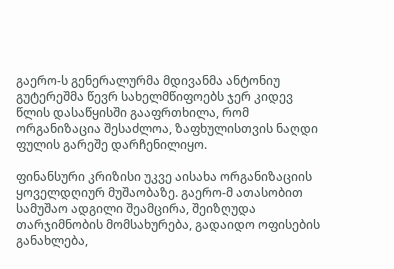გაერო-ს გენერალურმა მდივანმა ანტონიუ გუტერეშმა წევრ სახელმწიფოებს ჯერ კიდევ წლის დასაწყისში გააფრთხილა, რომ ორგანიზაცია შესაძლოა, ზაფხულისთვის ნაღდი ფულის გარეშე დარჩენილიყო.

ფინანსური კრიზისი უკვე აისახა ორგანიზაციის ყოველდღიურ მუშაობაზე. გაერო-მ ათასობით სამუშაო ადგილი შეამცირა, შეიზღუდა თარჯიმნობის მომსახურება, გადაიდო ოფისების განახლება,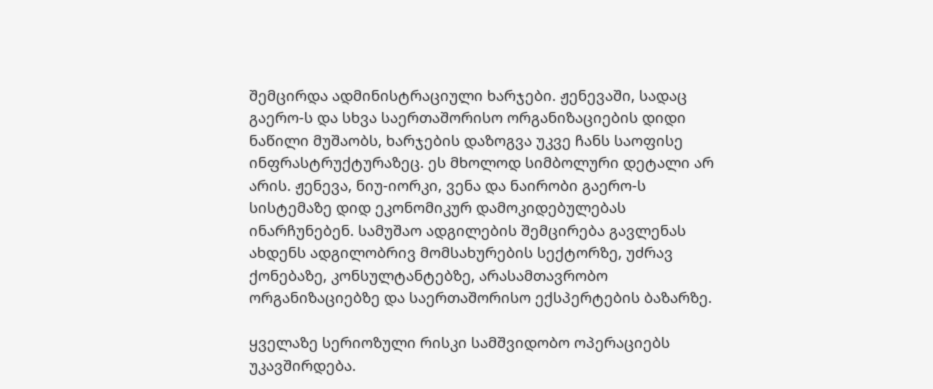შემცირდა ადმინისტრაციული ხარჯები. ჟენევაში, სადაც გაერო-ს და სხვა საერთაშორისო ორგანიზაციების დიდი ნაწილი მუშაობს, ხარჯების დაზოგვა უკვე ჩანს საოფისე ინფრასტრუქტურაზეც. ეს მხოლოდ სიმბოლური დეტალი არ არის. ჟენევა, ნიუ-იორკი, ვენა და ნაირობი გაერო-ს სისტემაზე დიდ ეკონომიკურ დამოკიდებულებას ინარჩუნებენ. სამუშაო ადგილების შემცირება გავლენას ახდენს ადგილობრივ მომსახურების სექტორზე, უძრავ ქონებაზე, კონსულტანტებზე, არასამთავრობო ორგანიზაციებზე და საერთაშორისო ექსპერტების ბაზარზე.

ყველაზე სერიოზული რისკი სამშვიდობო ოპერაციებს უკავშირდება.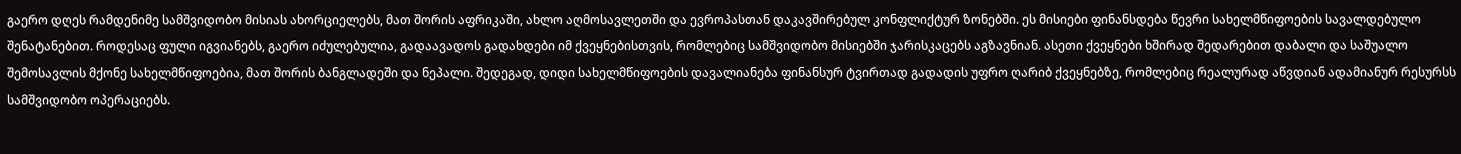გაერო დღეს რამდენიმე სამშვიდობო მისიას ახორციელებს, მათ შორის აფრიკაში, ახლო აღმოსავლეთში და ევროპასთან დაკავშირებულ კონფლიქტურ ზონებში. ეს მისიები ფინანსდება წევრი სახელმწიფოების სავალდებულო შენატანებით. როდესაც ფული იგვიანებს, გაერო იძულებულია, გადაავადოს გადახდები იმ ქვეყნებისთვის, რომლებიც სამშვიდობო მისიებში ჯარისკაცებს აგზავნიან. ასეთი ქვეყნები ხშირად შედარებით დაბალი და საშუალო შემოსავლის მქონე სახელმწიფოებია, მათ შორის ბანგლადეში და ნეპალი. შედეგად, დიდი სახელმწიფოების დავალიანება ფინანსურ ტვირთად გადადის უფრო ღარიბ ქვეყნებზე, რომლებიც რეალურად აწვდიან ადამიანურ რესურსს სამშვიდობო ოპერაციებს.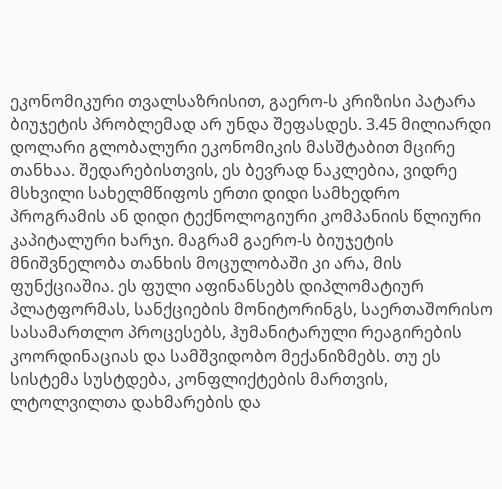ეკონომიკური თვალსაზრისით, გაერო-ს კრიზისი პატარა ბიუჯეტის პრობლემად არ უნდა შეფასდეს. 3.45 მილიარდი დოლარი გლობალური ეკონომიკის მასშტაბით მცირე თანხაა. შედარებისთვის, ეს ბევრად ნაკლებია, ვიდრე მსხვილი სახელმწიფოს ერთი დიდი სამხედრო პროგრამის ან დიდი ტექნოლოგიური კომპანიის წლიური კაპიტალური ხარჯი. მაგრამ გაერო-ს ბიუჯეტის მნიშვნელობა თანხის მოცულობაში კი არა, მის ფუნქციაშია. ეს ფული აფინანსებს დიპლომატიურ პლატფორმას, სანქციების მონიტორინგს, საერთაშორისო სასამართლო პროცესებს, ჰუმანიტარული რეაგირების კოორდინაციას და სამშვიდობო მექანიზმებს. თუ ეს სისტემა სუსტდება, კონფლიქტების მართვის, ლტოლვილთა დახმარების და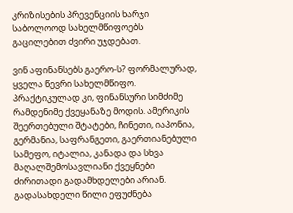კრიზისების პრევენციის ხარჯი საბოლოოდ სახელმწიფოებს გაცილებით ძვირი უჯდებათ.

ვინ აფინანსებს გაერო-ს? ფორმალურად, ყველა წევრი სახელმწიფო. პრაქტიკულად კი, ფინანსური სიმძიმე რამდენიმე ქვეყანაზე მოდის. ამერიკის შეერთებული შტატები, ჩინეთი, იაპონია, გერმანია, საფრანგეთი, გაერთიანებული სამეფო, იტალია, კანადა და სხვა მაღალშემოსავლიანი ქვეყნები ძირითადი გადამხდელები არიან. გადასახდელი წილი ეფუძნება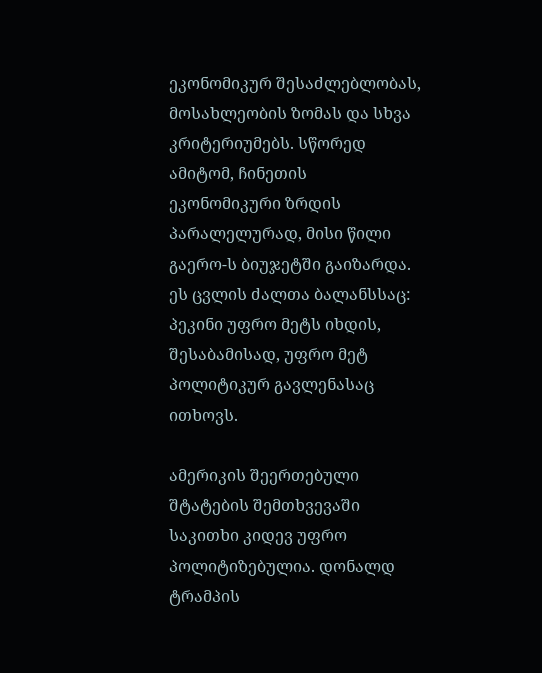ეკონომიკურ შესაძლებლობას, მოსახლეობის ზომას და სხვა კრიტერიუმებს. სწორედ ამიტომ, ჩინეთის ეკონომიკური ზრდის პარალელურად, მისი წილი გაერო-ს ბიუჯეტში გაიზარდა. ეს ცვლის ძალთა ბალანსსაც: პეკინი უფრო მეტს იხდის, შესაბამისად, უფრო მეტ პოლიტიკურ გავლენასაც ითხოვს.

ამერიკის შეერთებული შტატების შემთხვევაში საკითხი კიდევ უფრო პოლიტიზებულია. დონალდ ტრამპის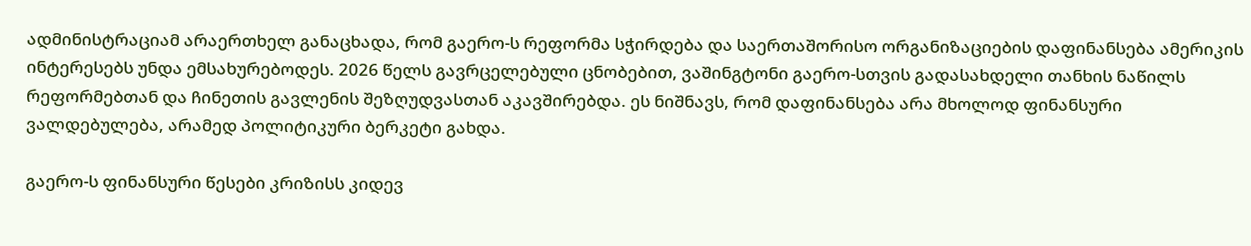ადმინისტრაციამ არაერთხელ განაცხადა, რომ გაერო-ს რეფორმა სჭირდება და საერთაშორისო ორგანიზაციების დაფინანსება ამერიკის ინტერესებს უნდა ემსახურებოდეს. 2026 წელს გავრცელებული ცნობებით, ვაშინგტონი გაერო-სთვის გადასახდელი თანხის ნაწილს რეფორმებთან და ჩინეთის გავლენის შეზღუდვასთან აკავშირებდა. ეს ნიშნავს, რომ დაფინანსება არა მხოლოდ ფინანსური ვალდებულება, არამედ პოლიტიკური ბერკეტი გახდა.

გაერო-ს ფინანსური წესები კრიზისს კიდევ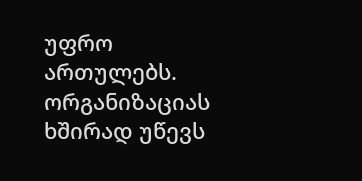უფრო ართულებს. ორგანიზაციას ხშირად უწევს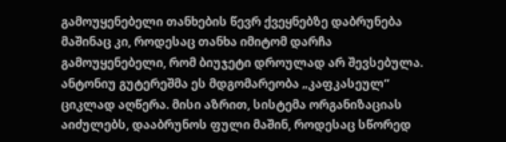გამოუყენებელი თანხების წევრ ქვეყნებზე დაბრუნება მაშინაც კი, როდესაც თანხა იმიტომ დარჩა გამოუყენებელი, რომ ბიუჯეტი დროულად არ შევსებულა. ანტონიუ გუტერეშმა ეს მდგომარეობა „კაფკასეულ“ ციკლად აღწერა. მისი აზრით, სისტემა ორგანიზაციას აიძულებს, დააბრუნოს ფული მაშინ, როდესაც სწორედ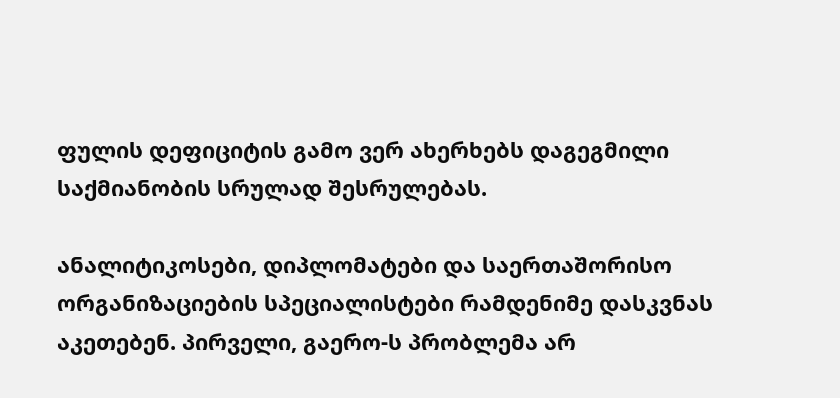ფულის დეფიციტის გამო ვერ ახერხებს დაგეგმილი საქმიანობის სრულად შესრულებას.

ანალიტიკოსები, დიპლომატები და საერთაშორისო ორგანიზაციების სპეციალისტები რამდენიმე დასკვნას აკეთებენ. პირველი, გაერო-ს პრობლემა არ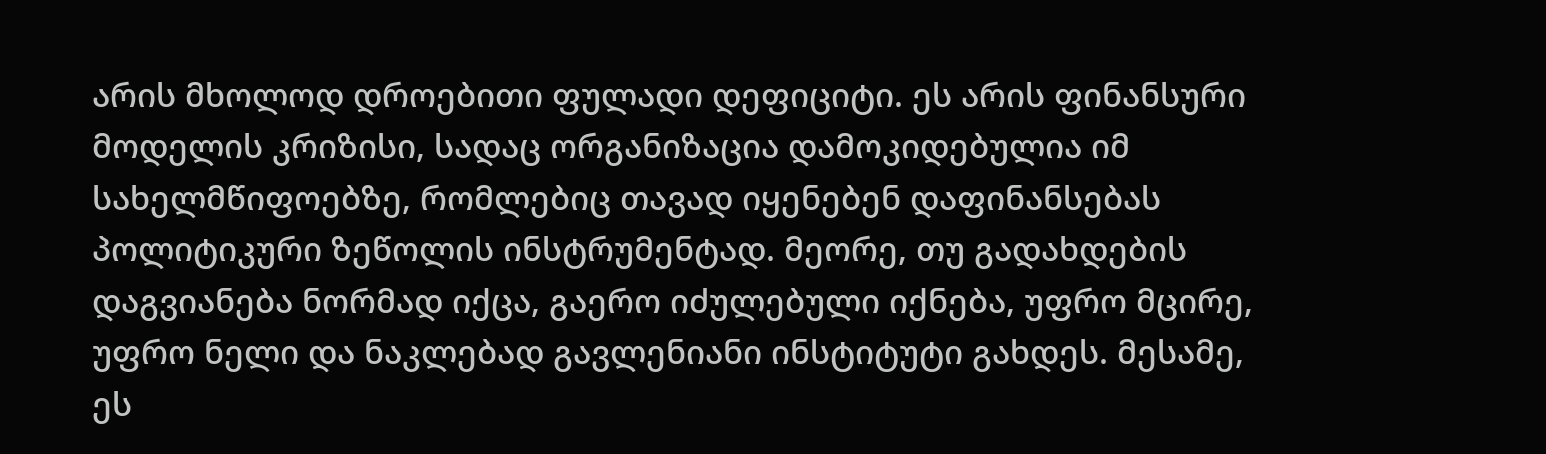არის მხოლოდ დროებითი ფულადი დეფიციტი. ეს არის ფინანსური მოდელის კრიზისი, სადაც ორგანიზაცია დამოკიდებულია იმ სახელმწიფოებზე, რომლებიც თავად იყენებენ დაფინანსებას პოლიტიკური ზეწოლის ინსტრუმენტად. მეორე, თუ გადახდების დაგვიანება ნორმად იქცა, გაერო იძულებული იქნება, უფრო მცირე, უფრო ნელი და ნაკლებად გავლენიანი ინსტიტუტი გახდეს. მესამე, ეს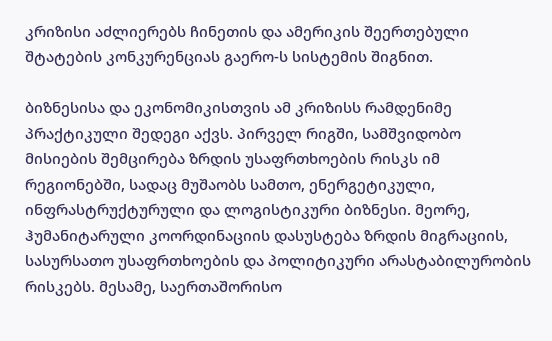კრიზისი აძლიერებს ჩინეთის და ამერიკის შეერთებული შტატების კონკურენციას გაერო-ს სისტემის შიგნით.

ბიზნესისა და ეკონომიკისთვის ამ კრიზისს რამდენიმე პრაქტიკული შედეგი აქვს. პირველ რიგში, სამშვიდობო მისიების შემცირება ზრდის უსაფრთხოების რისკს იმ რეგიონებში, სადაც მუშაობს სამთო, ენერგეტიკული, ინფრასტრუქტურული და ლოგისტიკური ბიზნესი. მეორე, ჰუმანიტარული კოორდინაციის დასუსტება ზრდის მიგრაციის, სასურსათო უსაფრთხოების და პოლიტიკური არასტაბილურობის რისკებს. მესამე, საერთაშორისო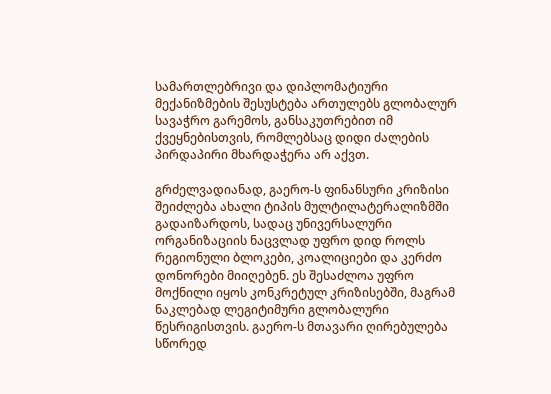სამართლებრივი და დიპლომატიური მექანიზმების შესუსტება ართულებს გლობალურ სავაჭრო გარემოს, განსაკუთრებით იმ ქვეყნებისთვის, რომლებსაც დიდი ძალების პირდაპირი მხარდაჭერა არ აქვთ.

გრძელვადიანად, გაერო-ს ფინანსური კრიზისი შეიძლება ახალი ტიპის მულტილატერალიზმში გადაიზარდოს, სადაც უნივერსალური ორგანიზაციის ნაცვლად უფრო დიდ როლს რეგიონული ბლოკები, კოალიციები და კერძო დონორები მიიღებენ. ეს შესაძლოა უფრო მოქნილი იყოს კონკრეტულ კრიზისებში, მაგრამ ნაკლებად ლეგიტიმური გლობალური წესრიგისთვის. გაერო-ს მთავარი ღირებულება სწორედ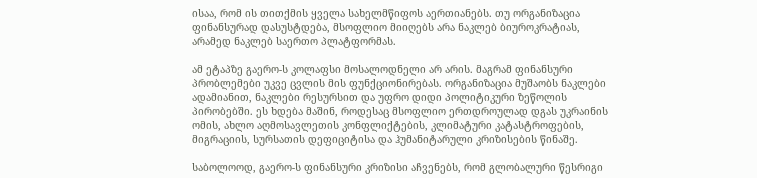ისაა, რომ ის თითქმის ყველა სახელმწიფოს აერთიანებს. თუ ორგანიზაცია ფინანსურად დასუსტდება, მსოფლიო მიიღებს არა ნაკლებ ბიუროკრატიას, არამედ ნაკლებ საერთო პლატფორმას.

ამ ეტაპზე გაერო-ს კოლაფსი მოსალოდნელი არ არის. მაგრამ ფინანსური პრობლემები უკვე ცვლის მის ფუნქციონირებას. ორგანიზაცია მუშაობს ნაკლები ადამიანით, ნაკლები რესურსით და უფრო დიდი პოლიტიკური ზეწოლის პირობებში. ეს ხდება მაშინ, როდესაც მსოფლიო ერთდროულად დგას უკრაინის ომის, ახლო აღმოსავლეთის კონფლიქტების, კლიმატური კატასტროფების, მიგრაციის, სურსათის დეფიციტისა და ჰუმანიტარული კრიზისების წინაშე.

საბოლოოდ, გაერო-ს ფინანსური კრიზისი აჩვენებს, რომ გლობალური წესრიგი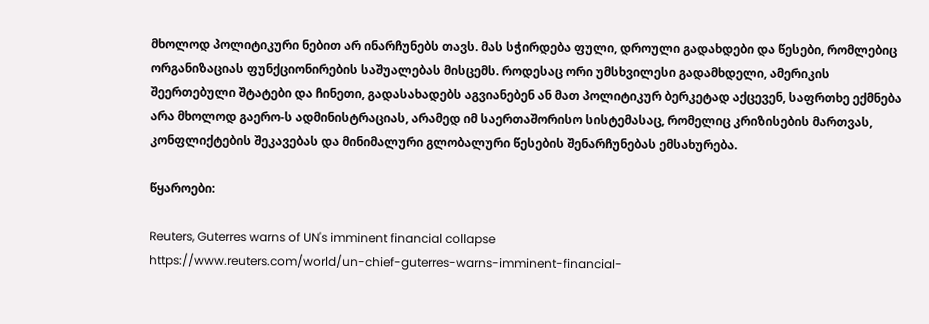მხოლოდ პოლიტიკური ნებით არ ინარჩუნებს თავს. მას სჭირდება ფული, დროული გადახდები და წესები, რომლებიც ორგანიზაციას ფუნქციონირების საშუალებას მისცემს. როდესაც ორი უმსხვილესი გადამხდელი, ამერიკის შეერთებული შტატები და ჩინეთი, გადასახადებს აგვიანებენ ან მათ პოლიტიკურ ბერკეტად აქცევენ, საფრთხე ექმნება არა მხოლოდ გაერო-ს ადმინისტრაციას, არამედ იმ საერთაშორისო სისტემასაც, რომელიც კრიზისების მართვას, კონფლიქტების შეკავებას და მინიმალური გლობალური წესების შენარჩუნებას ემსახურება.

წყაროები:

Reuters, Guterres warns of UN's imminent financial collapse
https://www.reuters.com/world/un-chief-guterres-warns-imminent-financial-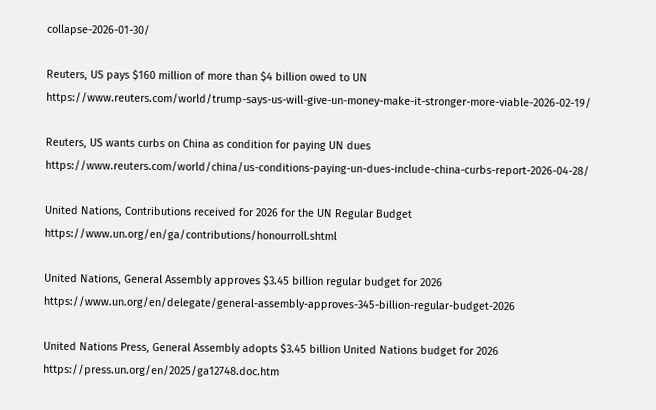collapse-2026-01-30/

Reuters, US pays $160 million of more than $4 billion owed to UN
https://www.reuters.com/world/trump-says-us-will-give-un-money-make-it-stronger-more-viable-2026-02-19/

Reuters, US wants curbs on China as condition for paying UN dues
https://www.reuters.com/world/china/us-conditions-paying-un-dues-include-china-curbs-report-2026-04-28/

United Nations, Contributions received for 2026 for the UN Regular Budget
https://www.un.org/en/ga/contributions/honourroll.shtml

United Nations, General Assembly approves $3.45 billion regular budget for 2026
https://www.un.org/en/delegate/general-assembly-approves-345-billion-regular-budget-2026

United Nations Press, General Assembly adopts $3.45 billion United Nations budget for 2026
https://press.un.org/en/2025/ga12748.doc.htm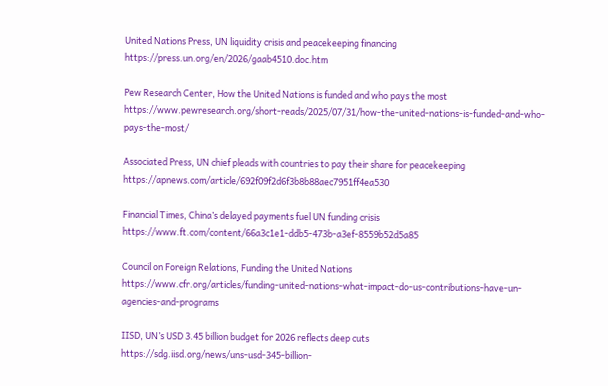United Nations Press, UN liquidity crisis and peacekeeping financing
https://press.un.org/en/2026/gaab4510.doc.htm

Pew Research Center, How the United Nations is funded and who pays the most
https://www.pewresearch.org/short-reads/2025/07/31/how-the-united-nations-is-funded-and-who-pays-the-most/

Associated Press, UN chief pleads with countries to pay their share for peacekeeping
https://apnews.com/article/692f09f2d6f3b8b88aec7951ff4ea530

Financial Times, China’s delayed payments fuel UN funding crisis
https://www.ft.com/content/66a3c1e1-ddb5-473b-a3ef-8559b52d5a85

Council on Foreign Relations, Funding the United Nations
https://www.cfr.org/articles/funding-united-nations-what-impact-do-us-contributions-have-un-agencies-and-programs

IISD, UN’s USD 3.45 billion budget for 2026 reflects deep cuts
https://sdg.iisd.org/news/uns-usd-345-billion-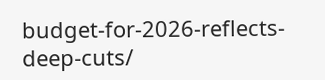budget-for-2026-reflects-deep-cuts/